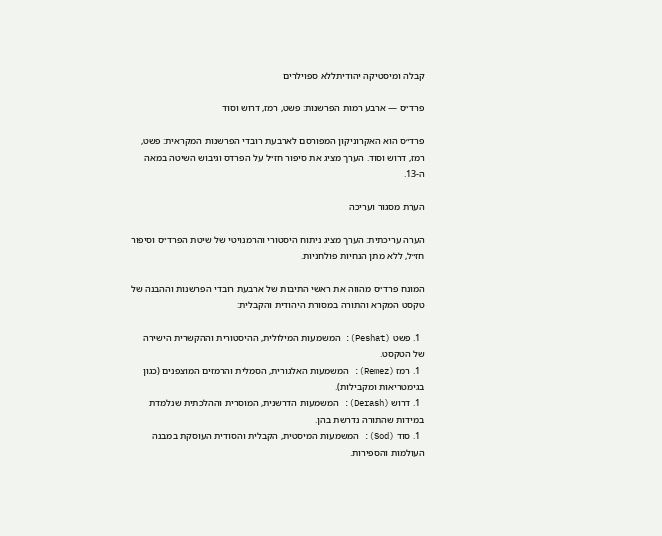קבלה ומיסטיקה יהודיתללא ספוילרים

פרד״ס — ארבע רמות הפרשנות: פשט, רמז, דרוש וסוד

פרד״ס הוא האקרוניקון המפורסם לארבעת רובדי הפרשנות המקראית: פשט, רמז, דרוש וסוד. הערך מציג את סיפור חז״ל על הפרדס וגיבוש השיטה במאה ה-13.

הערת מסגור ועריכה

הערה עריכתית: הערך מציג ניתוח היסטורי והרמנויטי של שיטת הפרד״ס וסיפור חז״ל, ללא מתן הנחיות פולחניות.

המונח פרד״ס מהווה את ראשי התיבות של ארבעת רובדי הפרשנות וההבנה של טקסט המקרא והתורה במסורת היהודית והקבלית:

  1. פשט (Peshat): המשמעות המילולית, ההיסטורית וההקשרית הישירה של הטקסט.
  1. רמז (Remez): המשמעות האלגורית, הסמלית והרמזים המוצפנים (כגון בגימטריאות ומקבילות).
  1. דרוש (Derash): המשמעות הדרשנית, המוסרית וההלכתית שנלמדת במידות שהתורה נדרשת בהן.
  1. סוד (Sod): המשמעות המיסטית, הקבלית והסודית העוסקת במבנה העולמות והספירות.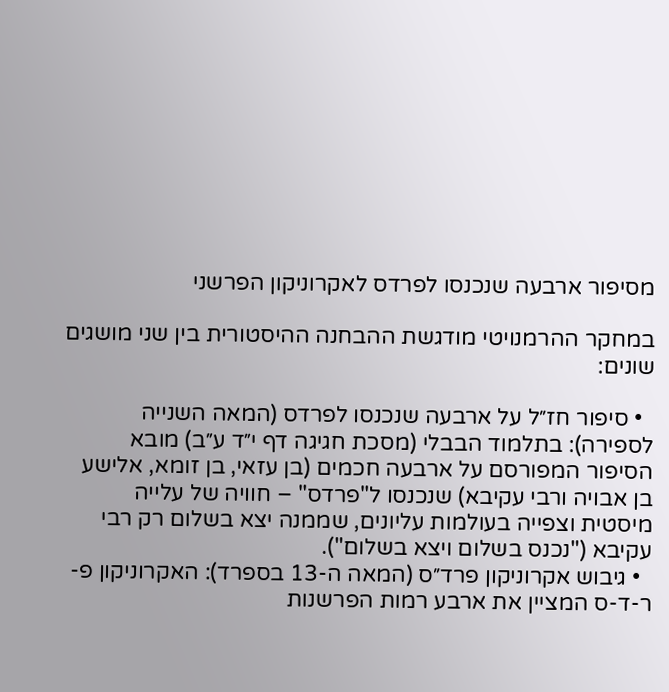מסיפור ארבעה שנכנסו לפרדס לאקרוניקון הפרשני

במחקר ההרמנויטי מודגשת ההבחנה ההיסטורית בין שני מושגים שונים:

  • סיפור חז״ל על ארבעה שנכנסו לפרדס (המאה השנייה לספירה): בתלמוד הבבלי (מסכת חגיגה דף י״ד ע״ב) מובא הסיפור המפורסם על ארבעה חכמים (בן עזאי, בן זומא, אלישע בן אבויה ורבי עקיבא) שנכנסו ל"פרדס" – חוויה של עלייה מיסטית וצפייה בעולמות עליונים, שממנה יצא בשלום רק רבי עקיבא ("נכנס בשלום ויצא בשלום").
  • גיבוש אקרוניקון פרד״ס (המאה ה-13 בספרד): האקרוניקון פ-ר-ד-ס המציין את ארבע רמות הפרשנות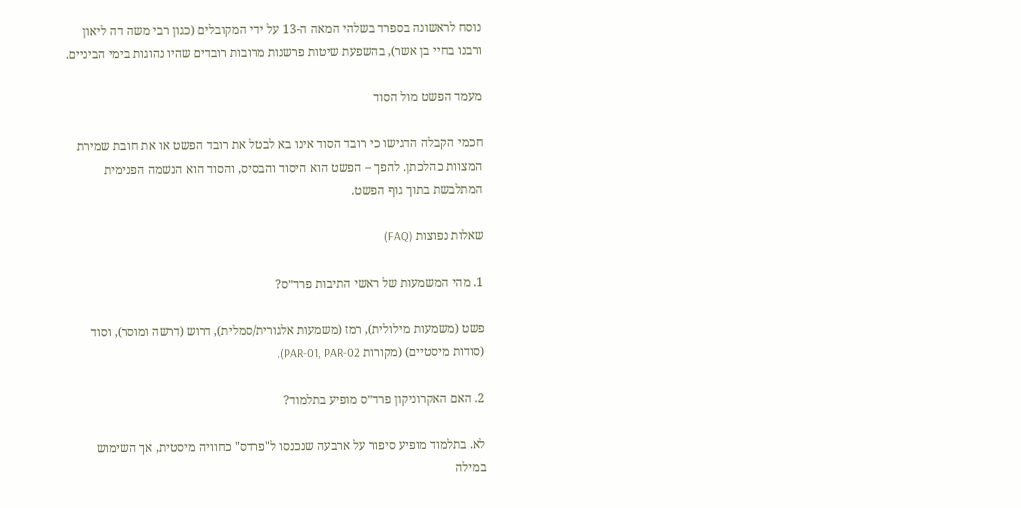נוסח לראשונה בספרד בשלהי המאה ה-13 על ידי המקובלים (כגון רבי משה דה ליאון ורבנו בחיי בן אשר), בהשפעת שיטות פרשנות מרובות רובדים שהיו נהוגות בימי הביניים.

מעמד הפשט מול הסוד

חכמי הקבלה הדגישו כי רובד הסוד אינו בא לבטל את רובד הפשט או את חובת שמירת המצוות כהלכתן. להפך – הפשט הוא היסוד והבסיס, והסוד הוא הנשמה הפנימית המתלבשת בתוך גוף הפשט.

שאלות נפוצות (FAQ)

1. מהי המשמעות של ראשי התיבות פרד״ס?

פשט (משמעות מילולית), רמז (משמעות אלגורית/סמלית), דרוש (דרשה ומוסר), וסוד (סודות מיסטיים) (מקורות PAR-01, PAR-02).

2. האם האקרוניקון פרד״ס מופיע בתלמוד?

לא. בתלמוד מופיע סיפור על ארבעה שנכנסו ל"פרדס" כחוויה מיסטית, אך השימוש במילה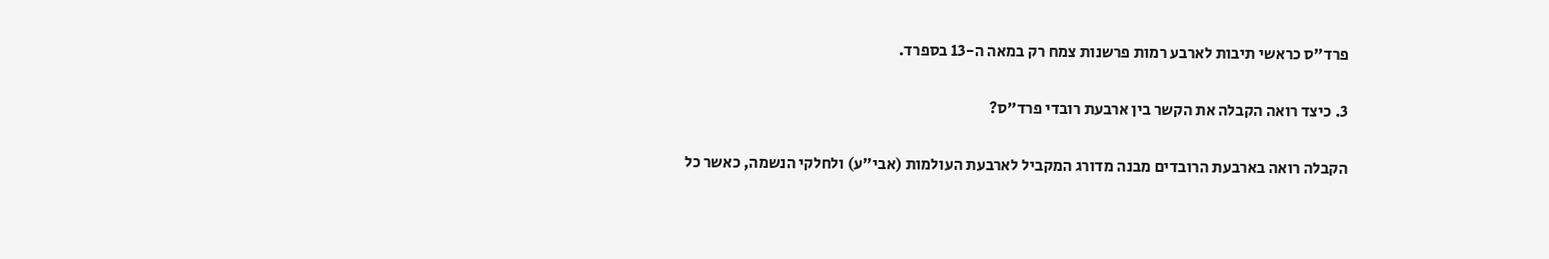פרד״ס כראשי תיבות לארבע רמות פרשנות צמח רק במאה ה-13 בספרד.

3. כיצד רואה הקבלה את הקשר בין ארבעת רובדי פרד״ס?

הקבלה רואה בארבעת הרובדים מבנה מדורג המקביל לארבעת העולמות (אבי״ע) ולחלקי הנשמה, כאשר כל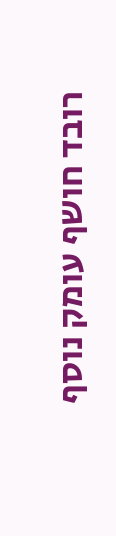רובד חושף עומק נוסף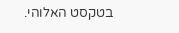בטקסט האלוהי.